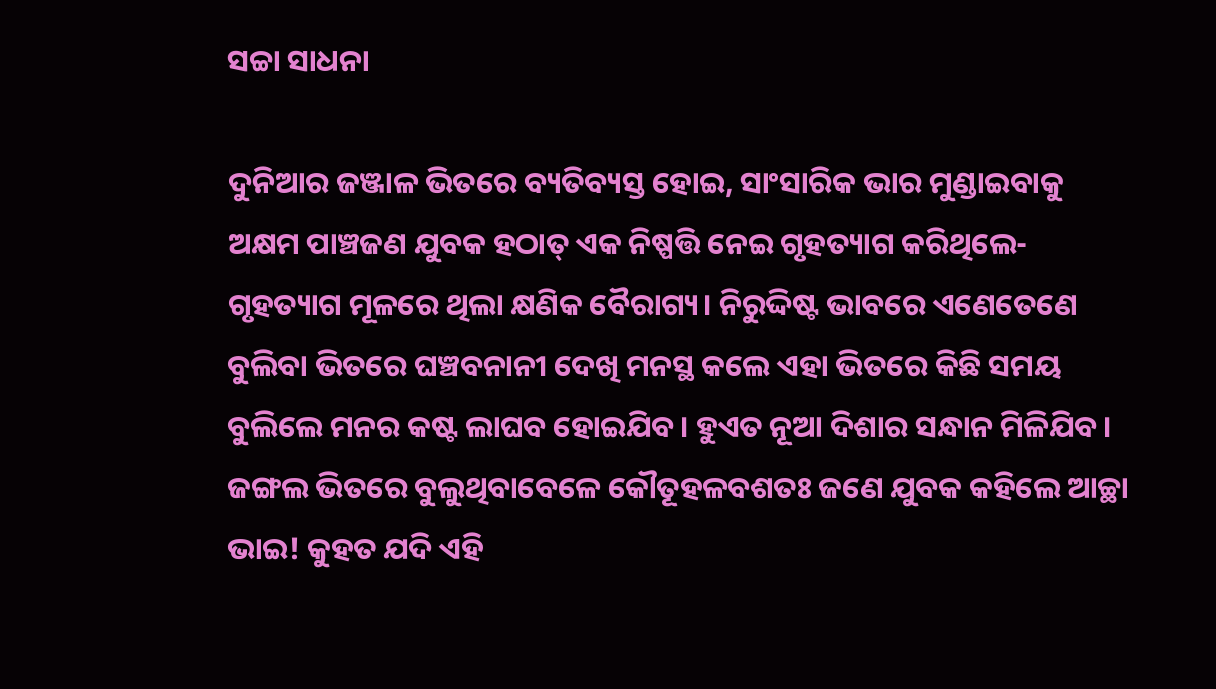ସଚ୍ଚା ସାଧନା

ଦୁନିଆର ଜଞ୍ଜାଳ ଭିତରେ ବ୍ୟତିବ୍ୟସ୍ତ ହୋଇ, ସାଂସାରିକ ଭାର ମୁଣ୍ଡାଇବାକୁ ଅକ୍ଷମ ପାଞ୍ଚଜଣ ଯୁବକ ହଠାତ୍‌ ଏକ ନିଷ୍ପତ୍ତି ନେଇ ଗୃହତ୍ୟାଗ କରିଥିଲେ- ଗୃହତ୍ୟାଗ ମୂଳରେ ଥିଲା କ୍ଷଣିକ ବୈରାଗ୍ୟ। ନିରୁଦ୍ଦିଷ୍ଟ ଭାବରେ ଏଣେତେଣେ ବୁଲିବା ଭିତରେ ଘଞ୍ଚବନାନୀ ଦେଖି ମନସ୍ଥ କଲେ ଏହା ଭିତରେ କିଛି ସମୟ ବୁଲିଲେ ମନର କଷ୍ଟ ଲାଘବ ହୋଇଯିବ। ହୁଏତ ନୂଆ ଦିଶାର ସନ୍ଧାନ ମିଳିଯିବ।
ଜଙ୍ଗଲ ଭିତରେ ବୁଲୁଥିବାବେଳେ କୌତୂହଳବଶତଃ ଜଣେ ଯୁବକ କହିଲେ ଆଚ୍ଛା ଭାଇ! କୁହତ ଯଦି ଏହି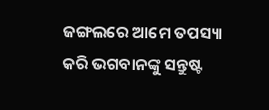ଜଙ୍ଗଲରେ ଆମେ ତପସ୍ୟା କରି ଭଗବାନଙ୍କୁ ସନ୍ତୁଷ୍ଟ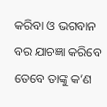କରିବା ଓ ଭଗବାନ ବର ଯାଚଜ୍ଞା କରିବେ ତେବେ ତାଙ୍କୁ କ’ଣ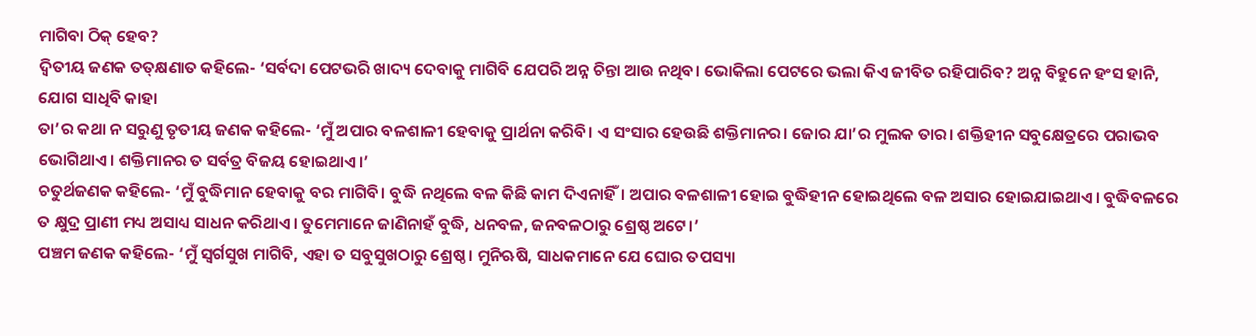ମାଗିବା ଠିକ୍‌ ହେବ?
ଦ୍ବିତୀୟ ଜଣକ ତତ୍‌କ୍ଷଣାତ କହିଲେ- ‘ସର୍ବଦା ପେଟଭରି ଖାଦ୍ୟ ଦେବାକୁ ମାଗିବି ଯେପରି ଅନ୍ନ ଚିନ୍ତା ଆଉ ନଥିବ। ଭୋକିଲା ପେଟରେ ଭଲା କିଏ ଜୀବିତ ରହିପାରିବ? ଅନ୍ନ ବିହୁନେ ହଂସ ହାନି, ଯୋଗ ସାଧିବି କାହା
ତା’ର କଥା ନ ସରୁଣୁ ତୃତୀୟ ଜଣକ କହିଲେ- ‘ମୁଁ ଅପାର ବଳଶାଳୀ ହେବାକୁ ପ୍ରାର୍ଥନା କରିବି। ଏ ସଂସାର ହେଉଛି ଶକ୍ତିମାନର। ଜୋର ଯା’ର ମୁଲକ ତାର। ଶକ୍ତିହୀନ ସବୁକ୍ଷେତ୍ରରେ ପରାଭବ ଭୋଗିଥାଏ। ଶକ୍ତିମାନର ତ ସର୍ବତ୍ର ବିଜୟ ହୋଇଥାଏ।’
ଚତୁର୍ଥଜଣକ କହିଲେ- ‘ମୁଁ ବୁଦ୍ଧିମାନ ହେବାକୁ ବର ମାଗିବି। ବୁଦ୍ଧି ନଥିଲେ ବଳ କିଛି କାମ ଦିଏନାହିଁ। ଅପାର ବଳଶାଳୀ ହୋଇ ବୁଦ୍ଧିହୀନ ହୋଇଥିଲେ ବଳ ଅସାର ହୋଇଯାଇଥାଏ। ବୁଦ୍ଧିବଳରେ ତ କ୍ଷୁଦ୍ର ପ୍ରାଣୀ ମଧ୍ୟ ଅସାଧ୍ୟ ସାଧନ କରିଥାଏ। ତୁମେମାନେ ଜାଣିନାହଁ ବୁଦ୍ଧି, ଧନବଳ, ଜନବଳଠାରୁ ଶ୍ରେଷ୍ଠ ଅଟେ।’
ପଞ୍ଚମ ଜଣକ କହିଲେ- ‘ମୁଁ ସ୍ବର୍ଗସୁଖ ମାଗିବି, ଏହା ତ ସବୁସୁଖଠାରୁ ଶ୍ରେଷ୍ଠ। ମୁନିଋଷି, ସାଧକମାନେ ଯେ ଘୋର ତପସ୍ୟା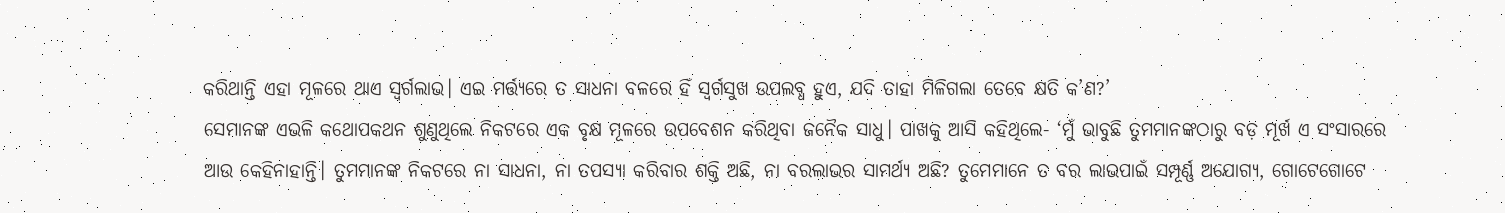କରିଥାନ୍ତି ଏହା ମୂଳରେ ଥାଏ ସ୍ବର୍ଗଲାଭ। ଏଇ ମର୍ତ୍ତ୍ୟରେ ତ ସାଧନା ବଳରେ ହିଁ ସ୍ବର୍ଗସୁଖ ଉପଲବ୍ଧ ହୁଏ, ଯଦି ତାହା ମିଳିଗଲା ତେବେ କ୍ଷତି କ’ଣ?’
ସେମାନଙ୍କ ଏଭଳି କଥୋପକଥନ ଶୁଣୁଥିଲେ ନିକଟରେ ଏକ ବୃକ୍ଷ ମୂଳରେ ଉପବେଶନ କରିଥିବା ଜନୈକ ସାଧୁ। ପାଖକୁ ଆସି କହିଥିଲେ- ‘ମୁଁ ଭାବୁଛି ତୁମମାନଙ୍କଠାରୁ ବଡ଼ ମୂର୍ଖ ଏ ସଂସାରରେ ଆଉ କେହିନାହାନ୍ତି। ତୁମମାନଙ୍କ ନିକଟରେ ନା ସାଧନା, ନା ତପସ୍ୟା କରିବାର ଶକ୍ତି ଅଛି, ନା ବରଲାଭର ସାମର୍ଥ୍ୟ ଅଛି? ତୁମେମାନେ ତ ବର ଲାଭପାଇଁ ସମ୍ପୂର୍ଣ୍ଣ ଅଯୋଗ୍ୟ, ଗୋଟେଗୋଟେ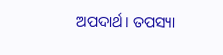ଅପଦାର୍ଥ। ତପସ୍ୟା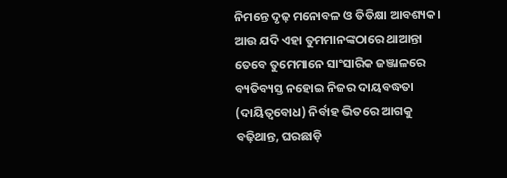ନିମନ୍ତେ ଦୃଢ଼ ମନୋବଳ ଓ ତିତିକ୍ଷା ଆବଶ୍ୟକ। ଆଉ ଯଦି ଏହା ତୁମମାନଙ୍କଠାରେ ଥାଆନ୍ତା ତେବେ ତୁମେମାନେ ସାଂସାରିକ ଜଞ୍ଜାଳରେ ବ୍ୟତିବ୍ୟସ୍ତ ନହୋଇ ନିଜର ଦାୟବଦ୍ଧତା (ଦାୟିତ୍ବବୋଧ) ନିର୍ବାହ ଭିତରେ ଆଗକୁ ବଢ଼ିଥାନ୍ତ, ଘରଛାଡ଼ି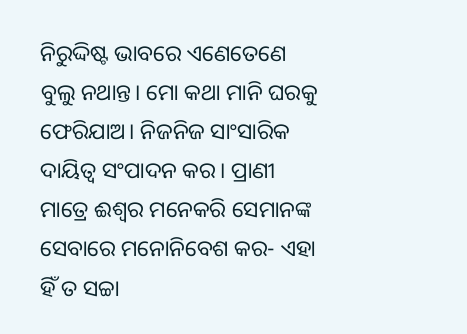ନିରୁଦ୍ଦିଷ୍ଟ ଭାବରେ ଏଣେତେଣେ ବୁଲୁ ନଥାନ୍ତ। ମୋ କଥା ମାନି ଘରକୁ ଫେରିଯାଅ। ନିଜନିଜ ସାଂସାରିକ ଦାୟିତ୍ବ ସଂପାଦନ କର। ପ୍ରାଣୀ ମାତ୍ରେ ଈଶ୍ବର ମନେକରି ସେମାନଙ୍କ ସେବାରେ ମନୋନିବେଶ କର- ଏହା ହିଁ ତ ସଚ୍ଚା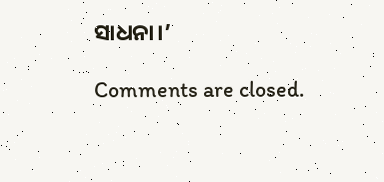ସାଧନା।’

Comments are closed.